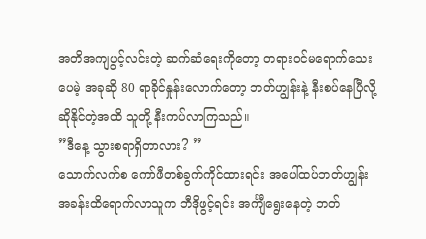အတိအကျပွင့်လင်းတဲ့ ဆက်ဆံရေးကိုတော့ တရားဝင်မရောက်သေးပေမဲ့ အခုဆို 80 ရာခိုင်နှုန်းလောက်တော့ ဘတ်ဟျွန်းနဲ့ နီးစပ်နေပြီလို့ ဆိုနိုင်တဲ့အထိ သူတို့ နီးကပ်လာကြသည်။
”ဒီနေ့ သွားစရာရှိတာလား? ”
သောက်လက်စ ကော်ဖီတစ်ခွက်ကိုင်ထားရင်း အပေါ်ထပ်ဘတ်ဟျွန်း အခန်းထိရောက်လာသူက ဘီဒိုဖွင့်ရင်း အင်္ကျီရွေးနေတဲ့ ဘတ်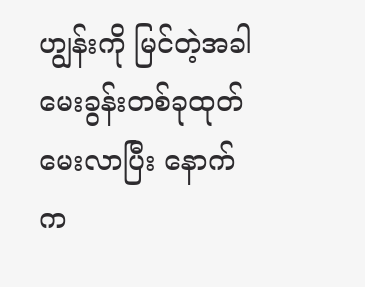ဟျွန်းကို မြင်တဲ့အခါ မေးခွန်းတစ်ခုထုတ်မေးလာပြီး နောက်က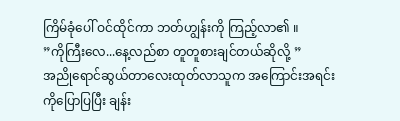ကြိမ်ခုံပေါ် ဝင်ထိုင်ကာ ဘတ်ဟျွန်းကို ကြည့်လာ၏ ။
”ကိုကြီးလေ...နေ့လည်စာ တူတူစားချင်တယ်ဆိုလို့ ”
အညိုရောင်ဆွယ်တာလေးထုတ်လာသူက အကြောင်းအရင်းကိုပြောပြပြီး ချန်း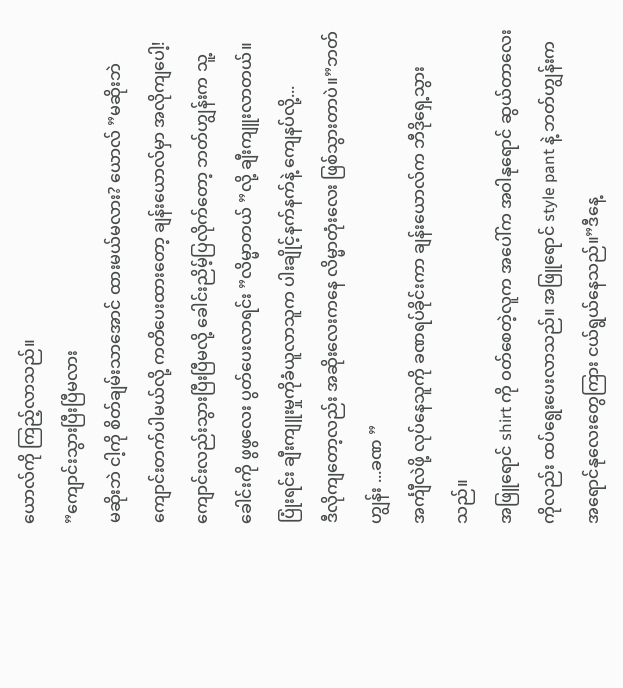ယောလ်ကို ကြည့်လာသည်။
”ကျောင်းသွားပြီးပြီမလား
မဆိုးဘဲ ငါ့ကို စိတ်ချမ်းသာအောင် ထားမယ်မလား? ယောလ် ”မဆိုးဘဲ ကျောင်းတက်ပါမယ်လို့ ကတိပေးထားတော့ ချန်းယောလ်မှာ အလိုကျပေါ့!
ကျောင်းလည်းသွားပြီးပြီမလို့ ခေါင်းညိမ့်ပြလိုက်တော့ ဘတ်ဟျွန်းက သူ့ခေါင်းကို ဖွဖွလေး ပွတ်ပေးလာရင်း ”လိမ္မာတယ် ”လို့ ချီးကျူးလာတယ်။ပြုံးရင်း ချီးကျူးမှုကိုခံယူလာသူက ပါးချိုင့်နက်နက်နဲ့ ကျေနပ်လို့...
ဒီလိုကျတော့လည်း အဆိုးလေးကနေ လိမ္မာတုံးလေး ဖြစ်သွားတာပဲ။”ဘတ်ဟျွန်း ...ခဏ ”
အင်္ကျီလဲဖို့ လုပ်နေသူကို ခဏရပ်ခိုင်းကာ ချန်းယောလ်က ဘီဒိုရှေ့သွားသည်။
အဖြူရောင် shirt ကို ဝတ်စေတဲ့လူက အပေါ်က အဝါနုရောင် ဆွယ်တာလေးကိုလည်း ထပ်ရွေးပေးလာသည်။ အဖြူရောင် style pant နဲ့ ဘတ်ဟျွန်းက အရောင်နုလေးတွေကြား ငယ်ရွယ်နေသည်။”ဒီနေ့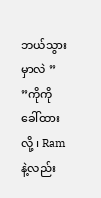ဘယ်သွားမှာလဲ ”
”ကိုကို ခေါ်ထားလို့ ၊ Ram နဲ့လည်း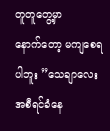တူတူတွေ့မှာ
နောက်တော့ မကျစေရပါဘူး ”သေချာလေး အစီရင်ခံနေ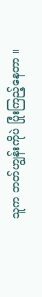သူက ဘတ်ဟျွန်းကိုပဲ ပြုံးကြည့်နေတာ ။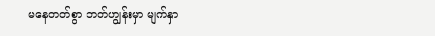မနေတတ်စွာ ဘတ်ဟျွန်းမှာ မျက်နှာ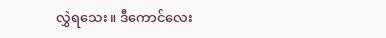လွှဲရသေး။ ဒီကောင်လေး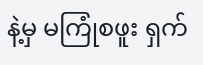နဲ့မှ မကြုံစဖူး ရှက်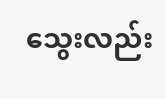သွေးလည်း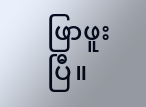ဖြာဖူးပြီ။